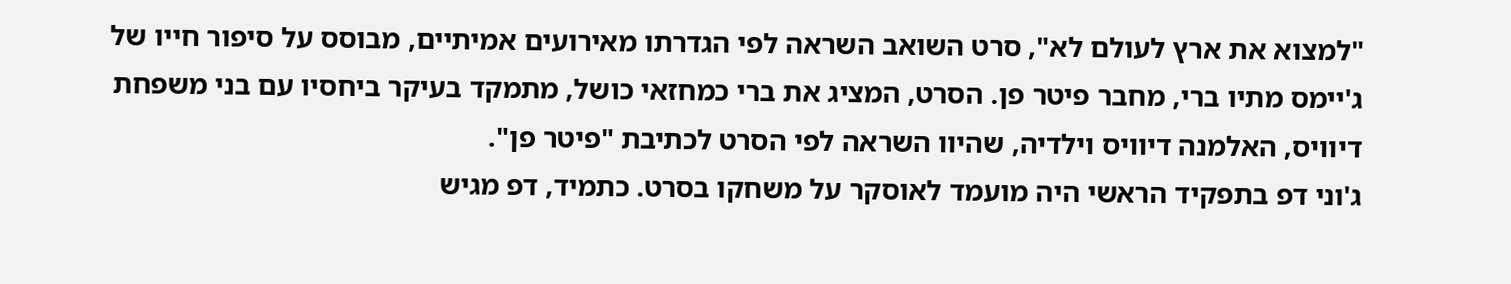"למצוא את ארץ לעולם לא", סרט השואב השראה לפי הגדרתו מאירועים אמיתיים, מבוסס על סיפור חייו של ג'יימס מתיו ברי, מחבר פיטר פן. הסרט, המציג את ברי כמחזאי כושל, מתמקד בעיקר ביחסיו עם בני משפחת דיוויס, האלמנה דיוויס וילדיה, שהיוו השראה לפי הסרט לכתיבת "פיטר פן".
ג'וני דפ בתפקיד הראשי היה מועמד לאוסקר על משחקו בסרט. כתמיד, דפ מגיש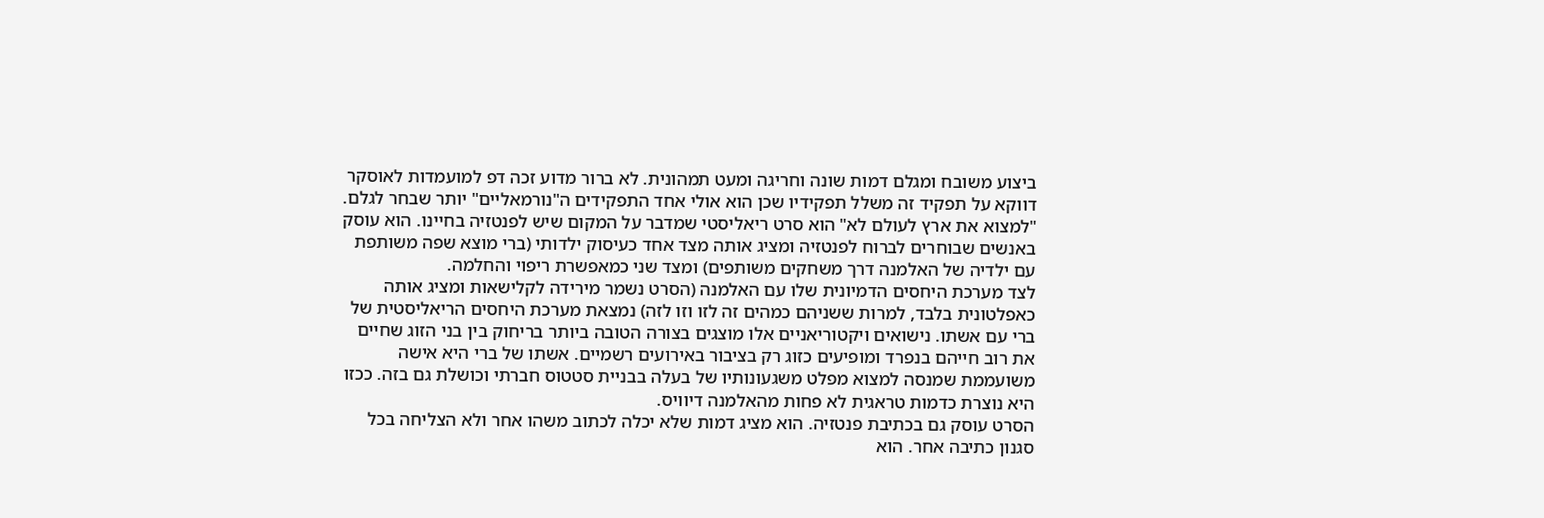ביצוע משובח ומגלם דמות שונה וחריגה ומעט תמהונית. לא ברור מדוע זכה דפ למועמדות לאוסקר דווקא על תפקיד זה משלל תפקידיו שכן הוא אולי אחד התפקידים ה"נורמאליים" יותר שבחר לגלם.
"למצוא את ארץ לעולם לא" הוא סרט ריאליסטי שמדבר על המקום שיש לפנטזיה בחיינו. הוא עוסק באנשים שבוחרים לברוח לפנטזיה ומציג אותה מצד אחד כעיסוק ילדותי (ברי מוצא שפה משותפת עם ילדיה של האלמנה דרך משחקים משותפים) ומצד שני כמאפשרת ריפוי והחלמה.
לצד מערכת היחסים הדמיונית שלו עם האלמנה (הסרט נשמר מירידה לקלישאות ומציג אותה כאפלטונית בלבד, למרות ששניהם כמהים זה לזו וזו לזה) נמצאת מערכת היחסים הריאליסטית של ברי עם אשתו. נישואים ויקטוריאניים אלו מוצגים בצורה הטובה ביותר בריחוק בין בני הזוג שחיים את רוב חייהם בנפרד ומופיעים כזוג רק בציבור באירועים רשמיים. אשתו של ברי היא אישה משועממת שמנסה למצוא מפלט משגעונותיו של בעלה בבניית סטטוס חברתי וכושלת גם בזה. ככזו היא נוצרת כדמות טראגית לא פחות מהאלמנה דיוויס.
הסרט עוסק גם בכתיבת פנטזיה. הוא מציג דמות שלא יכלה לכתוב משהו אחר ולא הצליחה בכל סגנון כתיבה אחר. הוא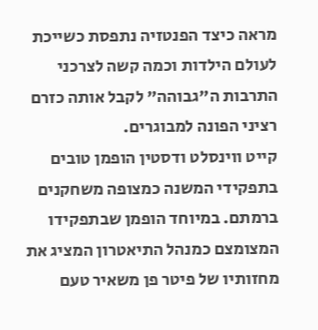מראה כיצד הפנטזיה נתפסת כשייכת לעולם הילדות וכמה קשה לצרכני התרבות ה"גבוהה" לקבל אותה כזרם רציני הפונה למבוגרים.
קייט ווינסלט ודסטין הופמן טובים בתפקידי המשנה כמצופה משחקנים ברמתם. במיוחד הופמן שבתפקידו המצומצם כמנהל התיאטרון המציג את מחזותיו של פיטר פן משאיר טעם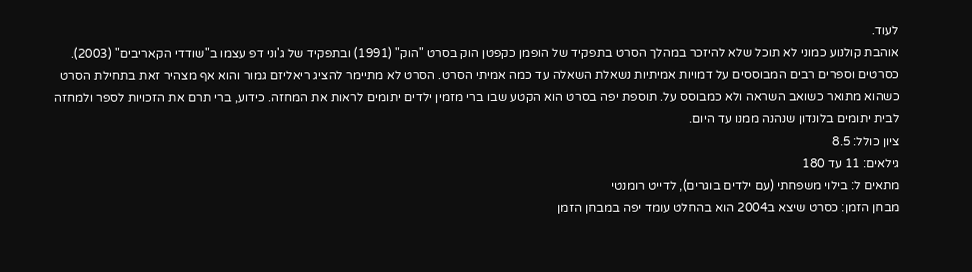לעוד.
אוהבת קולנוע כמוני לא תוכל שלא להיזכר במהלך הסרט בתפקיד של הופמן כקפטן הוק בסרט "הוק" (1991) ובתפקיד של ג'וני דפ עצמו ב"שודדי הקאריבים" (2003).
כסרטים וספרים רבים המבוססים על דמויות אמיתיות נשאלת השאלה עד כמה אמיתי הסרט. הסרט לא מתיימר להציג ריאליזם גמור והוא אף מצהיר זאת בתחילת הסרט כשהוא מתואר כשואב השראה ולא כמבוסס על. תוספת יפה בסרט הוא הקטע שבו ברי מזמין ילדים יתומים לראות את המחזה. כידוע, ברי תרם את הזכויות לספר ולמחזה לבית יתומים בלונדון שנהנה ממנו עד היום.
ציון כולל: 8.5
גילאים: 11 עד 180
מתאים ל: בילוי משפחתי (עם ילדים בוגרים), לדייט רומנטי
מבחן הזמן: כסרט שיצא ב2004 הוא בהחלט עומד יפה במבחן הזמן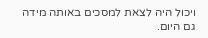ויכול היה לצאת למסכים באותה מידה גם היום.